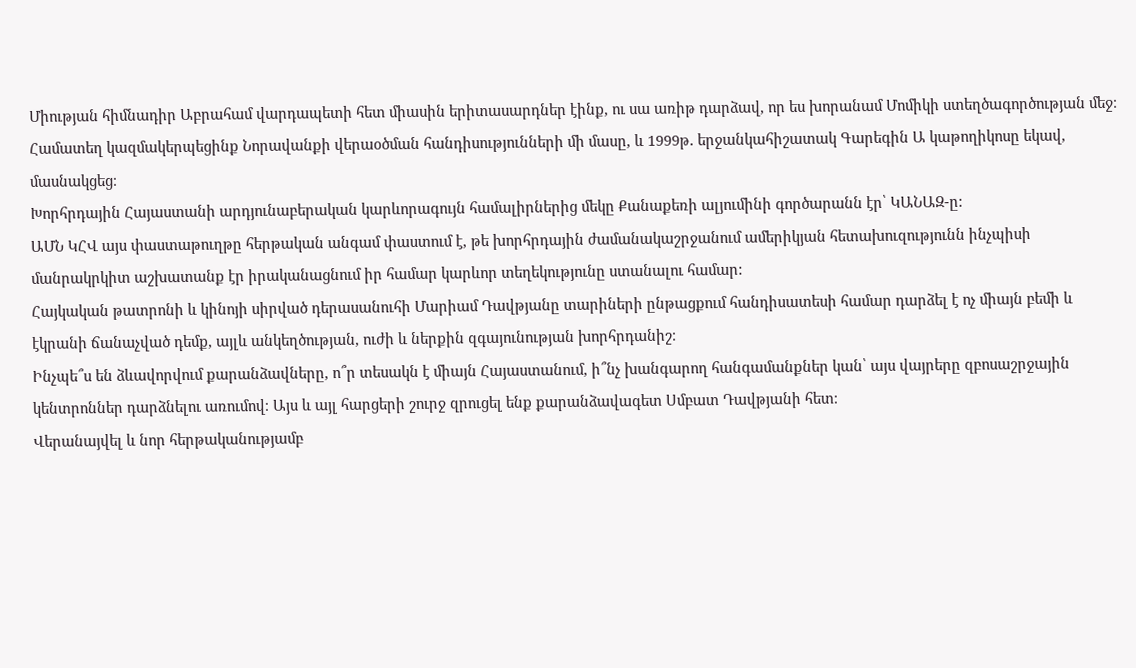Միության հիմնադիր Աբրահամ վարդապետի հետ միասին երիտասարդներ էինք, ու սա առիթ դարձավ, որ ես խորանամ Մոմիկի ստեղծագործության մեջ։ Համատեղ կազմակերպեցինք Նորավանքի վերաօծման հանդիսությունների մի մասը, և 1999թ․ երջանկահիշատակ Գարեգին Ա կաթողիկոսը եկավ, մասնակցեց։
Խորհրդային Հայաստանի արդյունաբերական կարևորագույն համալիրներից մեկը Քանաքեռի ալյումինի գործարանն էր՝ ԿԱՆԱԶ-ը:
ԱՄՆ ԿՀՎ այս փաստաթուղթը հերթական անգամ փաստում է, թե խորհրդային ժամանակաշրջանում ամերիկյան հետախուզությունն ինչպիսի մանրակրկիտ աշխատանք էր իրականացնում իր համար կարևոր տեղեկությունը ստանալու համար:
Հայկական թատրոնի և կինոյի սիրված դերասանուհի Մարիամ Դավթյանը տարիների ընթացքում հանդիսատեսի համար դարձել է ոչ միայն բեմի և էկրանի ճանաչված դեմք, այլև անկեղծության, ուժի և ներքին զգայունության խորհրդանիշ։
Ինչպե՞ս են ձևավորվում քարանձավները, ո՞ր տեսակն է միայն Հայաստանում, ի՞նչ խանգարող հանգամանքներ կան՝ այս վայրերը զբոսաշրջային կենտրոններ դարձնելու առումով։ Այս և այլ հարցերի շուրջ զրուցել ենք քարանձավագետ Սմբատ Դավթյանի հետ։
Վերանայվել և նոր հերթականությամբ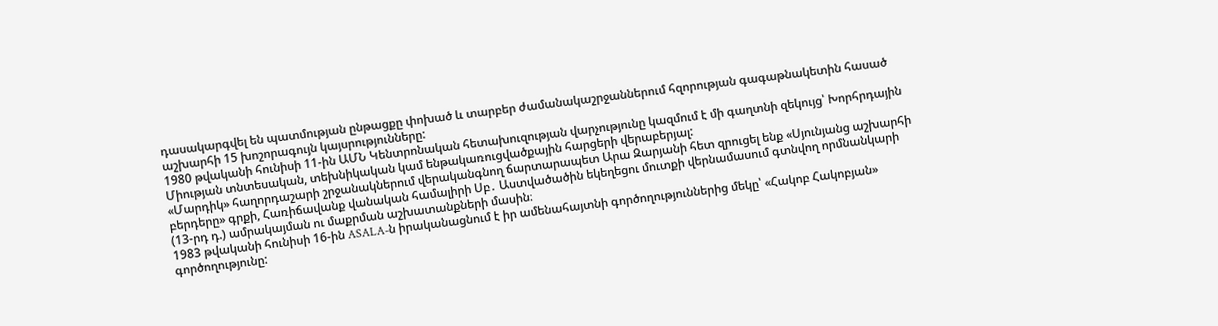դասակարգվել են պատմության ընթացքը փոխած և տարբեր ժամանակաշրջաններում հզորության գագաթնակետին հասած աշխարհի 15 խոշորագույն կայսրությունները:
1980 թվականի հունիսի 11-ին ԱՄՆ Կենտրոնական հետախուզության վարչությունը կազմում է մի գաղտնի զեկույց՝ Խորհրդային Միության տնտեսական, տեխնիկական կամ ենթակառուցվածքային հարցերի վերաբերյալ:
«Մարդիկ» հաղորդաշարի շրջանակներում վերականգնող ճարտարապետ Արա Զարյանի հետ զրուցել ենք «Սյունյանց աշխարհի բերդերը» գրքի, Հառիճավանք վանական համալիրի Սբ․ Աստվածածին եկեղեցու մուտքի վերնամասում գտնվող որմնանկարի (13-րդ դ.) ամրակայման ու մաքրման աշխատանքների մասին։
1983 թվականի հունիսի 16-ին ASALA-ն իրականացնում է իր ամենահայտնի գործողություններից մեկը՝ «Հակոբ Հակոբյան» գործողությունը: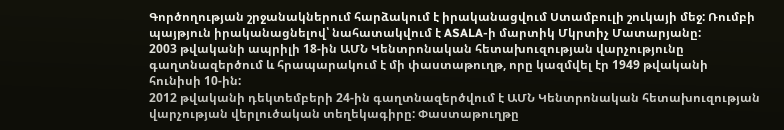Գործողության շրջանակներում հարձակում է իրականացվում Ստամբուլի շուկայի մեջ: Ռումբի պայթյուն իրականացնելով՝ նահատակվում է ASALA-ի մարտիկ Մկրտիչ Մատարյանը:
2003 թվականի ապրիլի 18-ին ԱՄՆ Կենտրոնական հետախուզության վարչությունը գաղտնազերծում և հրապարակում է մի փաստաթուղթ, որը կազմվել էր 1949 թվականի հունիսի 10-ին:
2012 թվականի դեկտեմբերի 24-ին գաղտնազերծվում է ԱՄՆ Կենտրոնական հետախուզության վարչության վերլուծական տեղեկագիրը: Փաստաթուղթը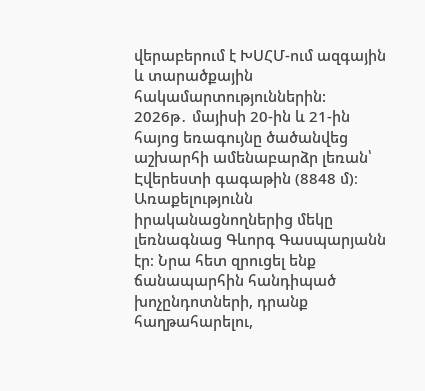վերաբերում է ԽՍՀՄ-ում ազգային և տարածքային հակամարտություններին:
2026թ․ մայիսի 20-ին և 21-ին հայոց եռագույնը ծածանվեց աշխարհի ամենաբարձր լեռան՝ Էվերեստի գագաթին (8848 մ)։ Առաքելությունն իրականացնողներից մեկը լեռնագնաց Գևորգ Գասպարյանն էր։ Նրա հետ զրուցել ենք ճանապարհին հանդիպած խոչընդոտների, դրանք հաղթահարելու,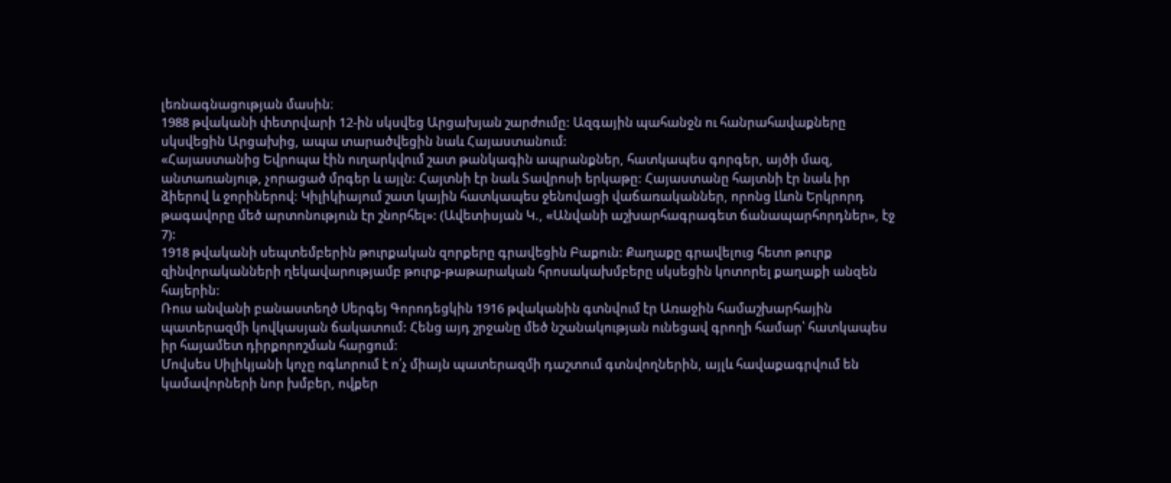լեռնագնացության մասին։
1988 թվականի փետրվարի 12-ին սկսվեց Արցախյան շարժումը: Ազգային պահանջն ու հանրահավաքները սկսվեցին Արցախից, ապա տարածվեցին նաև Հայաստանում:
«Հայաստանից Եվրոպա էին ուղարկվում շատ թանկագին ապրանքներ, հատկապես գորգեր, այծի մազ, անտառանյութ, չորացած մրգեր և այլն: Հայտնի էր նաև Տավրոսի երկաթը: Հայաստանը հայտնի էր նաև իր ձիերով և ջորիներով: Կիլիկիայում շատ կային հատկապես ջենովացի վաճառականներ, որոնց Լևոն Երկրորդ թագավորը մեծ արտոնություն էր շնորհել»: (Ավետիսյան Կ., «Անվանի աշխարհագրագետ ճանապարհորդներ», էջ 7):
1918 թվականի սեպտեմբերին թուրքական զորքերը գրավեցին Բաքուն: Քաղաքը գրավելուց հետո թուրք զինվորականների ղեկավարությամբ թուրք-թաթարական հրոսակախմբերը սկսեցին կոտորել քաղաքի անզեն հայերին:
Ռուս անվանի բանաստեղծ Սերգեյ Գորոդեցկին 1916 թվականին գտնվում էր Առաջին համաշխարհային պատերազմի կովկասյան ճակատում: Հենց այդ շրջանը մեծ նշանակության ունեցավ գրողի համար՝ հատկապես իր հայամետ դիրքորոշման հարցում:
Մովսես Սիլիկյանի կոչը ոգևորում է ո՛չ միայն պատերազմի դաշտում գտնվողներին, այլև հավաքագրվում են կամավորների նոր խմբեր, ովքեր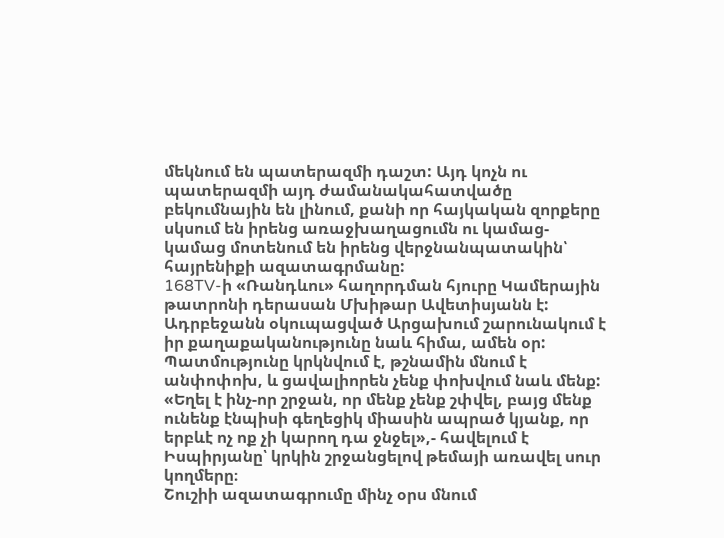մեկնում են պատերազմի դաշտ: Այդ կոչն ու պատերազմի այդ ժամանակահատվածը բեկումնային են լինում, քանի որ հայկական զորքերը սկսում են իրենց առաջխաղացումն ու կամաց-կամաց մոտենում են իրենց վերջնանպատակին՝ հայրենիքի ազատագրմանը:
168TV-ի «Ռանդևու» հաղորդման հյուրը Կամերային թատրոնի դերասան Մխիթար Ավետիսյանն է:
Ադրբեջանն օկուպացված Արցախում շարունակում է իր քաղաքականությունը նաև հիմա, ամեն օր: Պատմությունը կրկնվում է, թշնամին մնում է անփոփոխ, և ցավալիորեն չենք փոխվում նաև մենք:
«Եղել է ինչ-որ շրջան, որ մենք չենք շփվել, բայց մենք ունենք էնպիսի գեղեցիկ միասին ապրած կյանք, որ երբևէ ոչ ոք չի կարող դա ջնջել»,- հավելում է Իսպիրյանը՝ կրկին շրջանցելով թեմայի առավել սուր կողմերը։
Շուշիի ազատագրումը մինչ օրս մնում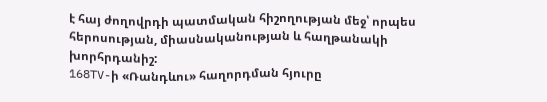է հայ ժողովրդի պատմական հիշողության մեջ՝ որպես հերոսության, միասնականության և հաղթանակի խորհրդանիշ:
168TV-ի «Ռանդևու» հաղորդման հյուրը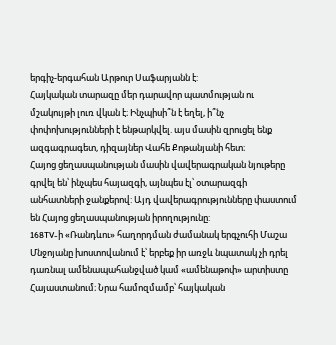երգիչ-երգահան Արթուր Սաֆարյանն է:
Հայկական տարազը մեր դարավոր պատմության ու մշակույթի լուռ վկան է։ Ինչպիսի՞ն է եղել, ի՞նչ փոփոխությունների է ենթարկվել. այս մասին զրուցել ենք ազգագրագետ, դիզայներ Վահե Քոթանյանի հետ։
Հայոց ցեղասպանության մասին վավերագրական նյութերը գրվել են՝ ինչպես հայազգի, այնպես էլ՝ օտարազգի անհատների ջանքերով: Այդ վավերագրությունները փաստում են Հայոց ցեղասպանության իրողությունը:
168TV-ի «Ռանդևու» հաղորդման ժամանակ երգչուհի Մաշա Մնջոյանը խոստովանում է՝ երբեք իր առջև նպատակ չի դրել դառնալ ամենապահանջված կամ «ամենաթոփ» արտիստը Հայաստանում։ Նրա համոզմամբ՝ հայկական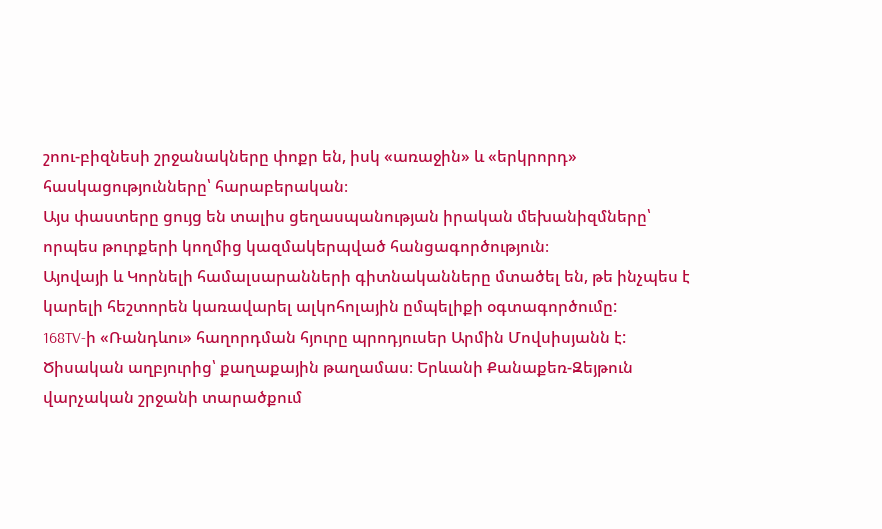շոու-բիզնեսի շրջանակները փոքր են, իսկ «առաջին» և «երկրորդ» հասկացությունները՝ հարաբերական։
Այս փաստերը ցույց են տալիս ցեղասպանության իրական մեխանիզմները՝ որպես թուրքերի կողմից կազմակերպված հանցագործություն։
Այովայի և Կորնելի համալսարանների գիտնականները մտածել են, թե ինչպես է կարելի հեշտորեն կառավարել ալկոհոլային ըմպելիքի օգտագործումը:
168TV-ի «Ռանդևու» հաղորդման հյուրը պրոդյուսեր Արմին Մովսիսյանն է:
Ծիսական աղբյուրից՝ քաղաքային թաղամաս։ Երևանի Քանաքեռ-Զեյթուն վարչական շրջանի տարածքում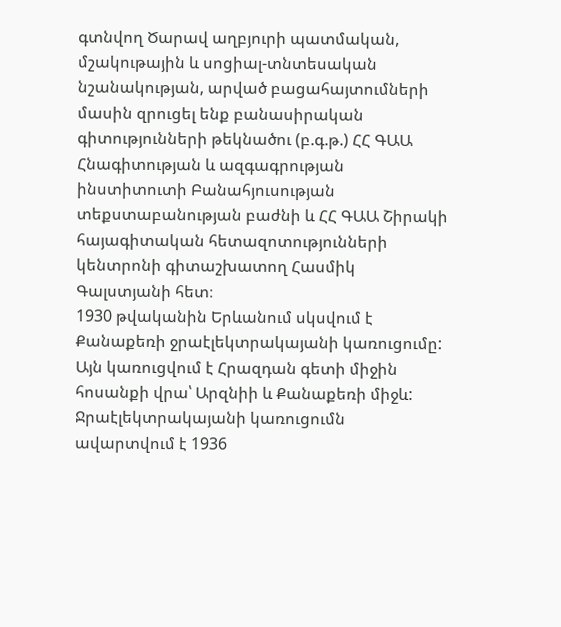գտնվող Ծարավ աղբյուրի պատմական, մշակութային և սոցիալ-տնտեսական նշանակության, արված բացահայտումների մասին զրուցել ենք բանասիրական գիտությունների թեկնածու (բ.գ.թ.) ՀՀ ԳԱԱ Հնագիտության և ազգագրության ինստիտուտի Բանահյուսության տեքստաբանության բաժնի և ՀՀ ԳԱԱ Շիրակի հայագիտական հետազոտությունների կենտրոնի գիտաշխատող Հասմիկ Գալստյանի հետ։
1930 թվականին Երևանում սկսվում է Քանաքեռի ջրաէլեկտրակայանի կառուցումը: Այն կառուցվում է Հրազդան գետի միջին հոսանքի վրա՝ Արզնիի և Քանաքեռի միջև: Ջրաէլեկտրակայանի կառուցումն ավարտվում է 1936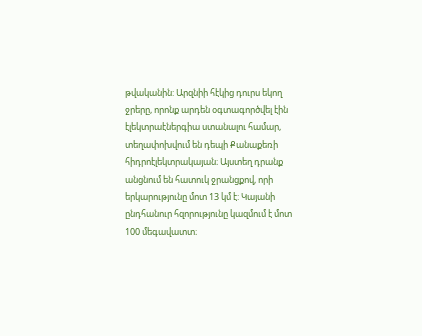թվականին: Արզնիի հէկից դուրս եկող ջրերը, որոնք արդեն օգտագործվել էին էլեկտրաէներգիա ստանալու համար, տեղափոխվում են դեպի Քանաքեռի հիդրոէլեկտրակայան։ Այստեղ դրանք անցնում են հատուկ ջրանցքով, որի երկարությունը մոտ 13 կմ է: Կայանի ընդհանուր հզորությունը կազմում է մոտ 100 մեգավատտ։